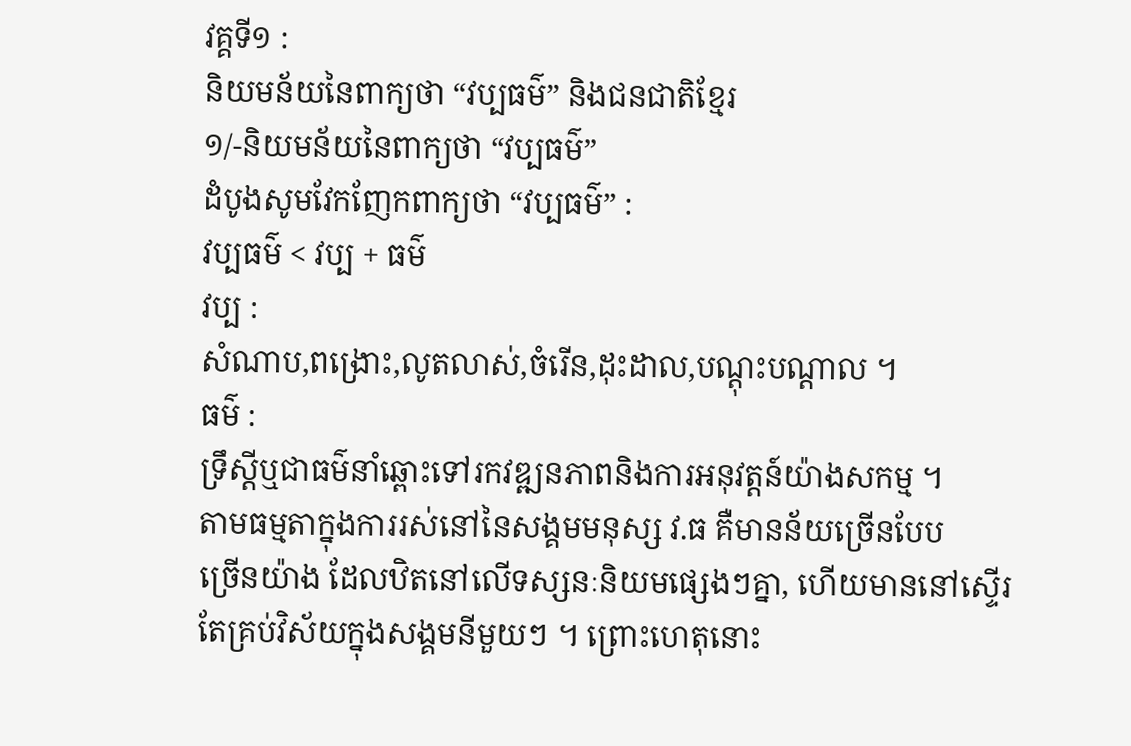វគ្គទី១ :
និយមន័យនៃពាក្យថា “វប្បធម៌” និងជនជាតិខ្មែរ
១/-និយមន័យនៃពាក្យថា “វប្បធម៌”
ដំបូងសូមវែកញែកពាក្យថា “វប្បធម៌” :
វប្បធម៌ < វប្ប + ធម៌
វប្ប :
សំណាប,ពង្រោះ,លូតលាស់,ចំរើន,ដុះដាល,បណ្ដុះបណ្ដាល ។
ធម៌ :
ទ្រឹស្ដីឬជាធម៌នាំឆ្ពោះទៅរកវឌ្ឍនភាពនិងការអនុវត្តន៍យ៉ាងសកម្ម ។
តាមធម្មតាក្នុងការរស់នៅនៃសង្គមមនុស្ស វ.ធ គឺមានន័យច្រើនបែប
ច្រើនយ៉ាង ដែលឋិតនៅលើទស្សនៈនិយមផ្សេងៗគ្នា, ហើយមាននៅស្ទើរ
តែគ្រប់វិស័យក្នុងសង្គមនីមួយៗ ។ ព្រោះហេតុនោះ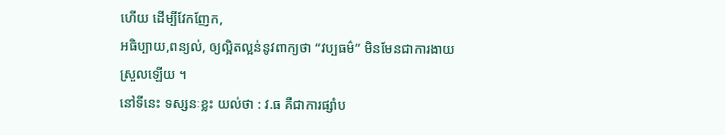ហើយ ដើម្បីវែកញែក,
អធិប្បាយ,ពន្យល់, ឲ្យល្អិតល្អន់នូវពាក្យថា “វប្បធម៌” មិនមែនជាការងាយ
ស្រួលឡើយ ។
នៅទីនេះ ទស្សនៈខ្លះ យល់ថា : វ.ធ គឺជាការផ្សាំប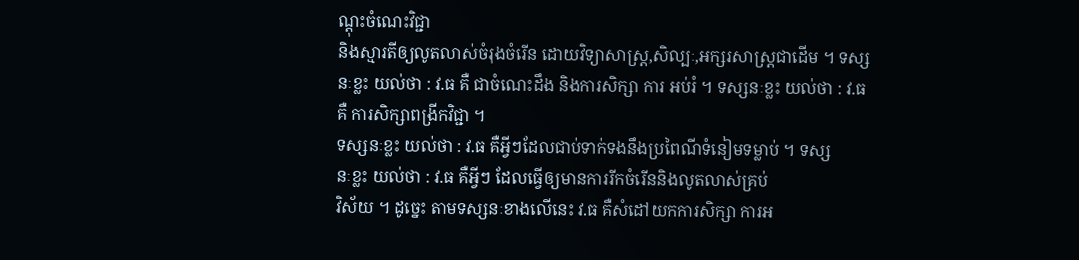ណ្ដុះចំណេះវិជ្ជា
និងស្មារតីឲ្យលូតលាស់ចំរុងចំរើន ដោយវិទ្យាសាស្រ្ត,សិល្បៈ,អក្សរសាស្រ្តជាដើម ។ ទស្សនៈខ្លះ យល់ថា : វ.ធ គឺ ជាចំណេះដឹង និងការសិក្សា ការ អប់រំ ។ ទស្សនៈខ្លះ យល់ថា : វ.ធ គឺ ការសិក្សាពង្រីកវិជ្ជា ។
ទស្សនៈខ្លះ យល់ថា : វ.ធ គឺអ្វីៗដែលជាប់ទាក់ទងនឹងប្រពៃណីទំនៀមទម្លាប់ ។ ទស្ស
នៈខ្លះ យល់ថា : វ.ធ គឺអ្វីៗ ដែលធ្វើឲ្យមានការរីកចំរើននិងលូតលាស់គ្រប់
វិស័យ ។ ដូច្នេះ តាមទស្សនៈខាងលើនេះ វ.ធ គឺសំដៅយកការសិក្សា ការអ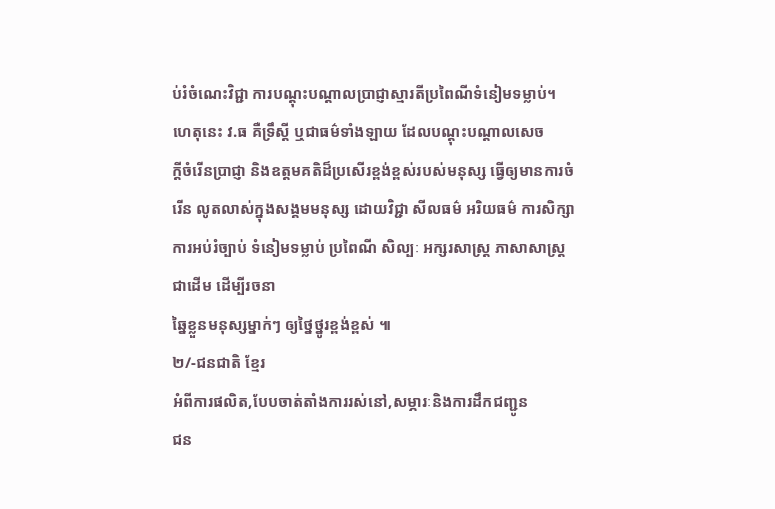ប់រំចំណេះវិជ្ជា ការបណ្ដុះបណ្ដាលប្រាជ្ញាស្មារតីប្រពៃណីទំនៀមទម្លាប់។
ហេតុនេះ វ.ធ គឺទ្រឹស្ដី ឬជាធម៌ទាំងឡាយ ដែលបណ្ដុះបណ្ដាលសេច
ក្ដីចំរើនប្រាជ្ញា និងឧត្តមគតិដ៏ប្រសើរខ្ពង់ខ្ពស់របស់មនុស្ស ធ្វើឲ្យមានការចំ
រើន លូតលាស់ក្នុងសង្គមមនុស្ស ដោយវិជ្ជា សីលធម៌ អរិយធម៌ ការសិក្សា
ការអប់រំច្បាប់ ទំនៀមទម្លាប់ ប្រពៃណី សិល្បៈ អក្សរសាស្រ្ត ភាសាសាស្រ្ត
ជាដើម ដើម្បីរចនា
ឆ្នៃខ្លួនមនុស្សម្នាក់ៗ ឲ្យថ្នៃថ្នូរខ្ពង់ខ្ពស់ ៕
២/-ជនជាតិ ខ្មែរ
អំពីការផលិត,បែបចាត់តាំងការរស់នៅ,សម្ភារៈនិងការដឹកជញ្ជូន
ជន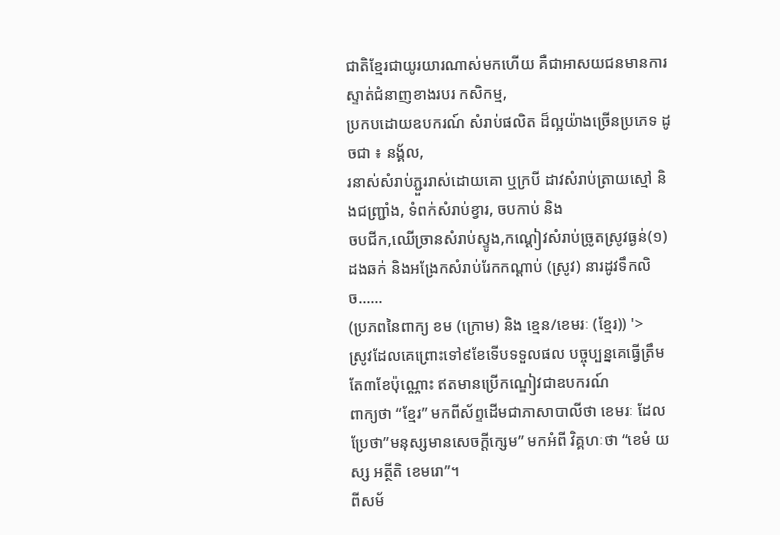ជាតិខ្មែរជាយូរយារណាស់មកហើយ គឺជាអាសយជនមានការស្ទាត់ជំនាញខាងរបរ កសិកម្ម,
ប្រកបដោយឧបករណ៍ សំរាប់ផលិត ដ៏ល្អយ៉ាងច្រើនប្រភេទ ដូចជា ៖ នង្គ័ល,
រនាស់សំរាប់ភ្ជួររាស់ដោយគោ ឬក្របី ដាវសំរាប់ត្រាយស្មៅ និងជញ្ជ្រាំង, ទំពក់សំរាប់ខ្វារ, ចបកាប់ និង
ចបជីក,ឈើច្រានសំរាប់ស្ទូង,កណ្ដៀវសំរាប់ច្រូតស្រូវធ្ងន់(១)ដងឆក់ និងអង្រែកសំរាប់រែកកណ្ដាប់ (ស្រូវ) នារដូវទឹកលិច......
(ប្រភពនៃពាក្យ ខម (ក្រោម) និង ខ្មេន/ខេមរៈ (ខ្មែរ)) '>
ស្រូវដែលគេព្រោះទៅ៩ខែទើបទទួលផល បច្ចុប្បន្នគេធ្វើត្រឹមតែ៣ខែប៉ុណ្ណោះ ឥតមានប្រើកណ្ឌៀវជាឧបករណ៍
ពាក្យថា “ខ្មែរ” មកពីស័ព្ទដើមជាភាសាបាលីថា ខេមរៈ ដែលប្រែថា”មនុស្សមានសេចក្ដីក្សេម” មកអំពី វិគ្គហៈថា “ខេមំ យស្ស អត្ថីតិ ខេមរោ”។
ពីសម័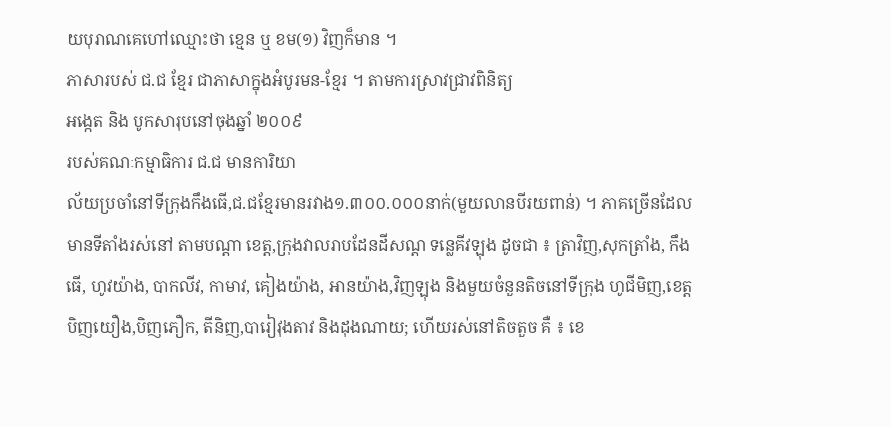យបុរាណគេហៅឈ្មោះថា ខ្មេន ឬ ខម(១) វិញក៏មាន ។
ភាសារបស់ ជ.ជ ខ្មែរ ជាភាសាក្នុងអំបូរមន-ខ្មែរ ។ តាមការស្រាវជ្រាវពិនិត្យ
អង្កេត និង បូកសារុបនៅចុងឆ្នាំ ២០០៩
របស់គណៈកម្មាធិការ ជ.ជ មានការិយា
ល័យប្រចាំនៅទីក្រុងកឹងធើ,ជ.ជខ្មែរមានរវាង១.៣០០.០០០នាក់(មួយលានបីរយពាន់) ។ ភាគច្រើនដែលមានទីតាំងរស់នៅ តាមបណ្ដា ខេត្ត,ក្រុងវាលរាបដែនដីសណ្ដ ទន្លេគីវឡុង ដូចជា ៖ ត្រាវិញ,សុកត្រាំង, កឹងធើ, ហូវយ៉ាង, បាកលីវ, កាមាវ, គៀងយ៉ាង, អានយ៉ាង,វិញឡុង និងមួយចំនួនតិចនៅទីក្រុង ហូជីមិញ,ខេត្ត បិញយឿង,បិញភឿក, តីនិញ,បារៀវុងតាវ និងដុងណាយ; ហើយរស់នៅតិចតួច គឺ ៖ ខេ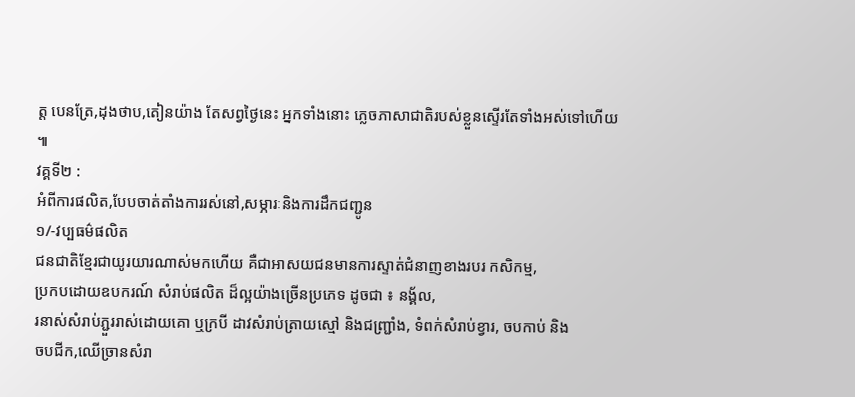ត្ត បេនត្រែ,ដុងថាប,តៀនយ៉ាង តែសព្វថ្ងៃនេះ អ្នកទាំងនោះ ភ្លេចភាសាជាតិរបស់ខ្លួនស្ទើរតែទាំងអស់ទៅហើយ ៕
វគ្គទី២ :
អំពីការផលិត,បែបចាត់តាំងការរស់នៅ,សម្ភារៈនិងការដឹកជញ្ជូន
១/-វប្បធម៌ផលិត
ជនជាតិខ្មែរជាយូរយារណាស់មកហើយ គឺជាអាសយជនមានការស្ទាត់ជំនាញខាងរបរ កសិកម្ម,
ប្រកបដោយឧបករណ៍ សំរាប់ផលិត ដ៏ល្អយ៉ាងច្រើនប្រភេទ ដូចជា ៖ នង្គ័ល,
រនាស់សំរាប់ភ្ជួររាស់ដោយគោ ឬក្របី ដាវសំរាប់ត្រាយស្មៅ និងជញ្ជ្រាំង, ទំពក់សំរាប់ខ្វារ, ចបកាប់ និង
ចបជីក,ឈើច្រានសំរា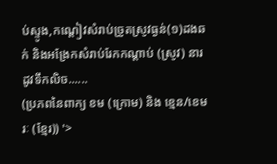ប់ស្ទូង,កណ្ដៀវសំរាប់ច្រូតស្រូវធ្ងន់(១)ដងឆក់ និងអង្រែកសំរាប់រែកកណ្ដាប់ (ស្រូវ) នារដូវទឹកលិច......
(ប្រភពនៃពាក្យ ខម (ក្រោម) និង ខ្មេន/ខេមរៈ (ខ្មែរ)) '>